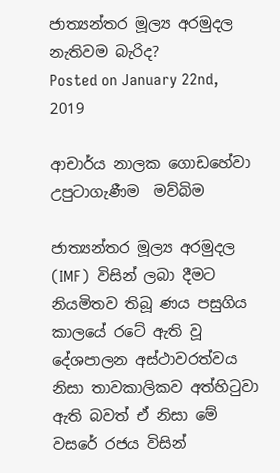ජාත්‍යන්තර මූල්‍ය අරමුදල නැතිවම බැරිද?
Posted on January 22nd, 2019

ආචාර්ය නාලක ගොඩහේවා උපුටාගැණීම  මව්බිම

ජාත්‍යන්තර මූල්‍ය අරමුදල (IMF)  විසින් ලබා දීමට නියමිතව තිබූ ණය පසුගිය කාලයේ රටේ ඇති වූ දේශපාලන අස්ථාවරත්වය නිසා තාවකාලිකව අත්හිටුවා ඇති බවත් ඒ නිසා මේ වසරේ රජය විසින්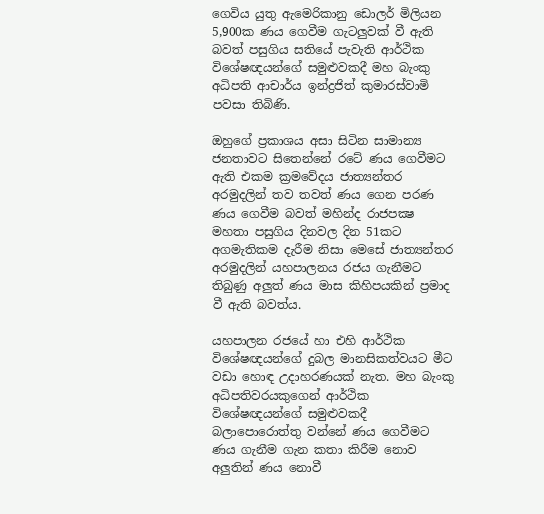ගෙවිය යුතු ඇමෙරිකානු ඩොලර් මිලියන 5,900ක ණය ගෙවීම ගැටලුවක් වී ඇති බවත් පසුගිය සතියේ පැවැති ආර්ථික විශේෂඥයන්ගේ සමුළුවකදී මහ බැංකු අධිපති ආචාර්ය ඉන්ද්‍රජිත් කුමාරස්වාමි පවසා තිබිණි.

ඔහුගේ ප්‍රකාශය අසා සිටින සාමාන්‍ය ජනතාවට සිතෙන්නේ රටේ ණය ගෙවීමට ඇති එකම ක්‍රමවේදය ජාත්‍යන්තර අරමුදලින් තව තවත් ණය ගෙන පරණ ණය ගෙවීම බවත් මහින්ද රාජපක්‍ෂ මහතා පසුගිය දිනවල දින 51කට අගමැතිකම දැරීම නිසා මෙසේ ජාත්‍යන්තර අරමුදලින් යහපාලනය රජය ගැනීමට තිබුණු අලුත් ණය මාස කිහිපයකින් ප්‍රමාද වී ඇති බවත්ය.

යහපාලන රජයේ හා එහි ආර්ථික විශේෂඥයන්ගේ දුබල මානසිකත්වයට මීට වඩා හොඳ උදාහරණයක් නැත. මහ බැංකු අධිපතිවරයකුගෙන් ආර්ථික විශේෂඥයන්ගේ සමුළුවකදී බලාපොරොත්තු වන්නේ ණය ගෙවීමට ණය ගැනීම ගැන කතා කිරීම නොව අලුතින් ණය නොවී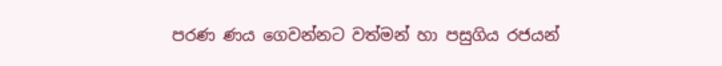පරණ ණය ගෙවන්නට වත්මන් හා පසුගිය රජයන්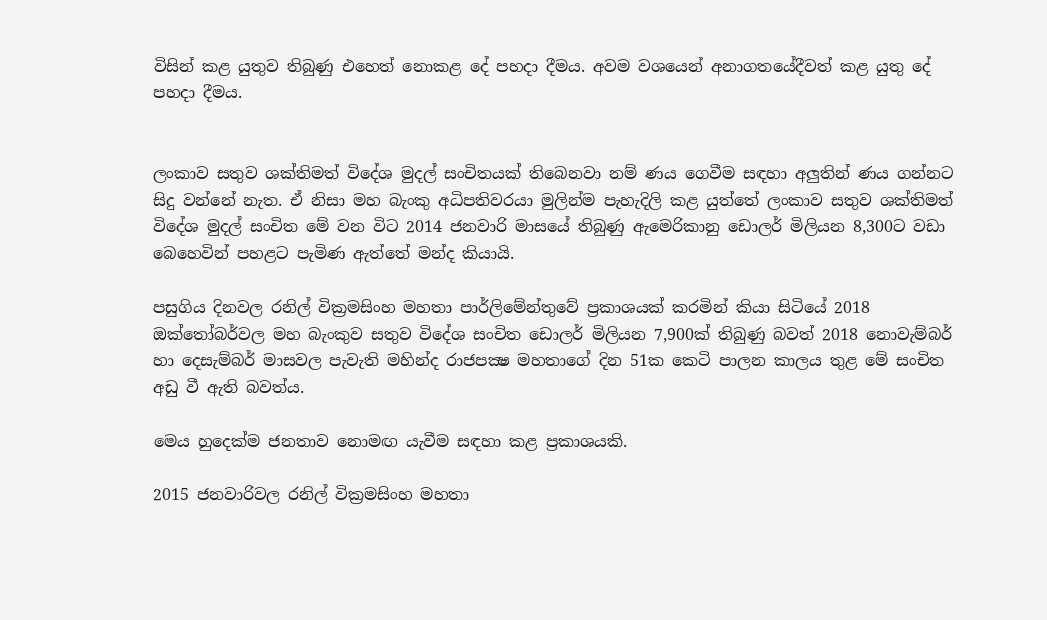විසින් කළ යුතුව තිබුණු එහෙත් නොකළ දේ පහදා දීමය. අවම වශයෙන් අනාගතයේදීවත් කළ යුතු දේ පහදා දීමය.


ලංකාව සතුව ශක්තිමත් විදේශ මුදල් සංචිතයක් තිබෙනවා නම් ණය ගෙවීම සඳහා අලුතින් ණය ගන්නට සිදු වන්නේ නැත. ඒ නිසා මහ බැංකු අධිපතිවරයා මුලින්ම පැහැදිලි කළ යුත්තේ ලංකාව සතුව ශක්තිමත් විදේශ මුදල් සංචිත මේ වන විට 2014 ජනවාරි මාසයේ තිබුණු ඇමෙරිකානු ඩොලර් මිලියන 8,300ට වඩා බෙහෙවින් පහළට පැමිණ ඇත්තේ මන්ද කියායි.

පසුගිය දිනවල රනිල් වික්‍රමසිංහ මහතා පාර්ලිමේන්තුවේ ප්‍රකාශයක් කරමින් කියා සිටියේ 2018 ඔක්තෝබර්වල මහ බැංකුව සතුව විදේශ සංචිත ඩොලර් මිලියන 7,900ක් තිබුණු බවත් 2018 නොවැම්බර් හා දෙසැම්බර් මාසවල පැවැති මහින්ද රාජපක්‍ෂ මහතාගේ දින 51ක කෙටි පාලන කාලය තුළ මේ සංචිත අඩු වී ඇති බවත්ය.

මෙය හුදෙක්ම ජනතාව නොමඟ යැවීම සඳහා කළ ප්‍රකාශයකි.

2015 ජනවාරිවල රනිල් වික්‍රමසිංහ මහතා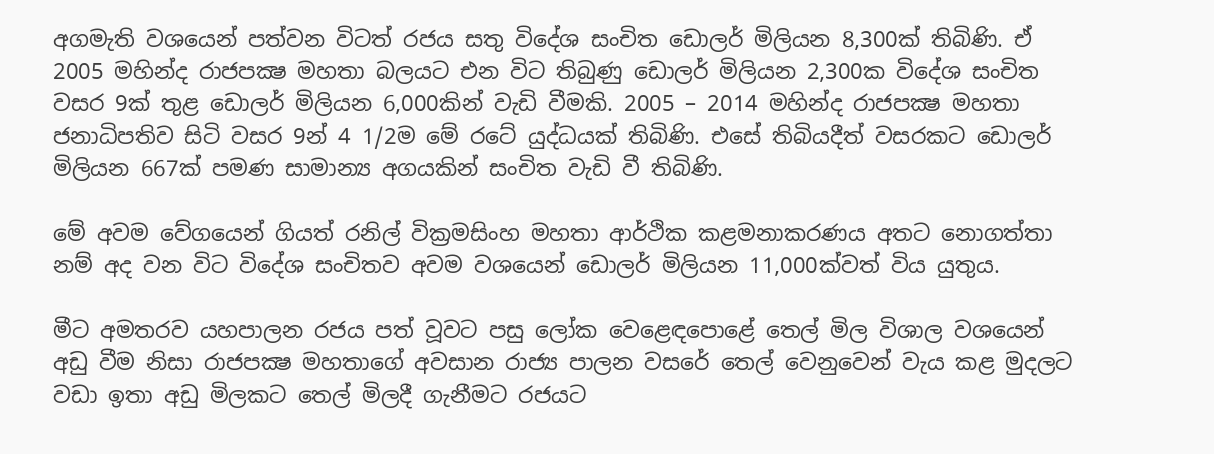අගමැති වශයෙන් පත්වන විටත් රජය සතු විදේශ සංචිත ඩොලර් මිලියන 8,300ක් තිබිණි. ඒ 2005 මහින්ද රාජපක්‍ෂ මහතා බලයට එන විට තිබුණු ඩොලර් මිලියන 2,300ක විදේශ සංචිත වසර 9ක් තුළ ඩොලර් මිලියන 6,000කින් වැඩි වීමකි. 2005 – 2014 මහින්ද රාජපක්‍ෂ මහතා ජනාධිපතිව සිටි වසර 9න් 4 1/2ම මේ රටේ යුද්ධයක් තිබිණි. එසේ තිබියදීත් වසරකට ඩොලර් මිලියන 667ක් පමණ සාමාන්‍ය අගයකින් සංචිත වැඩි වී තිබිණි.

මේ අවම වේගයෙන් ගියත් රනිල් වික්‍රමසිංහ මහතා ආර්ථික කළමනාකරණය අතට නොගත්තා නම් අද වන විට විදේශ සංචිතව අවම වශයෙන් ඩොලර් මිලියන 11,000ක්වත් විය යුතුය.

මීට අමතරව යහපාලන රජය පත් වූවට පසු ලෝක වෙළෙඳපොළේ තෙල් මිල විශාල වශයෙන් අඩු වීම නිසා රාජපක්‍ෂ මහතාගේ අවසාන රාජ්‍ය පාලන වසරේ තෙල් වෙනුවෙන් වැය කළ මුදලට වඩා ඉතා අඩු මිලකට තෙල් මිලදී ගැනීමට රජයට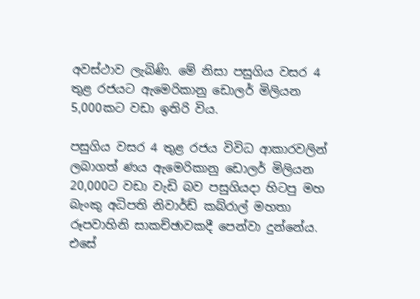අවස්ථාව ලැබිණි. මේ නිසා පසුගිය වසර 4 තුළ රජයට ඇමෙරිකානු ඩොලර් මිලියන 5,000කට වඩා ඉතිරි විය.

පසුගිය වසර 4 තුළ රජය විවිධ ආකාරවලින් ලබාගත් ණය ඇමෙරිකානු ඩොලර් මිලියන 20,000ට වඩා වැඩි බව පසුගියදා හිටපු මහ බැංකු අධිපති නිවාර්ඩ් කබ්රාල් මහතා රූපවාහිනි සාකච්ඡාවකදී පෙන්වා දුන්නේය.
එසේ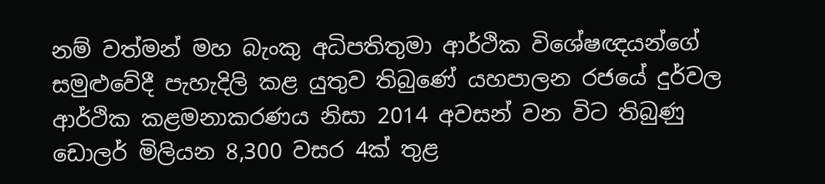නම් වත්මන් මහ බැංකු අධිපතිතුමා ආර්ථික විශේෂඥයන්ගේ සමුළුවේදී පැහැදිලි කළ යුතුව තිබුණේ යහපාලන රජයේ දුර්වල ආර්ථික කළමනාකරණය නිසා 2014 අවසන් වන විට තිබුණු ඩොලර් මිලියන 8,300 වසර 4ක් තුළ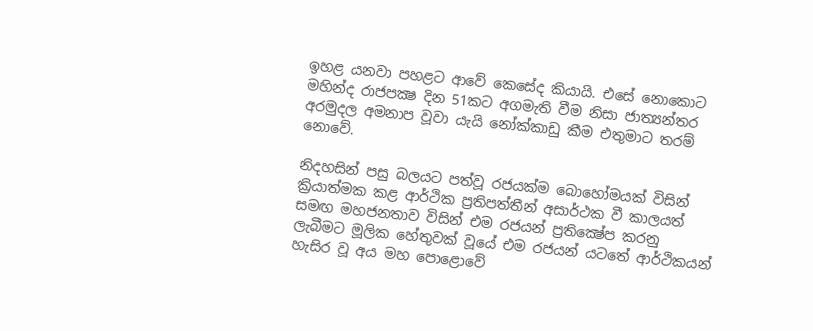ඉහළ යනවා පහළට ආවේ කෙසේද කියායි. එසේ නොකොට මහින්ද රාජපක්‍ෂ දින 51කට අගමැති වීම නිසා ජාත්‍යන්තර අරමුදල අමනාප වූවා යැයි නෝක්කාඩු කීම එතුමාට තරම් නොවේ.

නිදහසින් පසු බලයට පත්වූ රජයක්ම බොහෝමයක් විසින් ක්‍රියාත්මක කළ ආර්ථික ප්‍රතිපත්තීන් අසාර්ථක වී කාලයත් සමඟ මහජනතාව විසින් එම රජයන් ප්‍රතික්‍ෂේප කරනු ලැබීමට මූලික හේතුවක් වූයේ එම රජයන් යටතේ ආර්ථිකයන් හැසිර වූ අය මහ පොළොවේ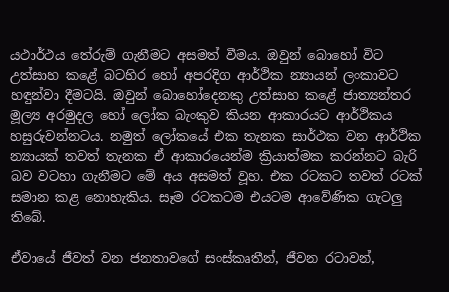යථාර්ථය තේරුම් ගැනීමට අසමත් වීමය. ඔවුන් බොහෝ විට උත්සාහ කළේ බටහිර හෝ අපරදිග ආර්ථික න්‍යායන් ලංකාවට හඳුන්වා දීමටයි. ඔවුන් බොහෝදෙනකු උත්සාහ කළේ ජාත්‍යන්තර මූල්‍ය අරමුදල හෝ ලෝක බැංකුව කියන ආකාරයට ආර්ථිකය හසුරුවන්නටය. නමුත් ලෝකයේ එක තැනක සාර්ථක වන ආර්ථික න්‍යායක් තවත් තැනක ඒ ආකාරයෙන්ම ක්‍රියාත්මක කරන්නට බැරි බව වටහා ගැනීමට මේ අය අසමත් වූහ. එක රටකට තවත් රටක් සමාන කළ නොහැකිය. සෑම රටකටම එයටම ආවේණික ගැටලු තිබේ.

ඒවායේ ජීවත් වන ජනතාවගේ සංස්කෘතීන්, ජීවන රටාවන්,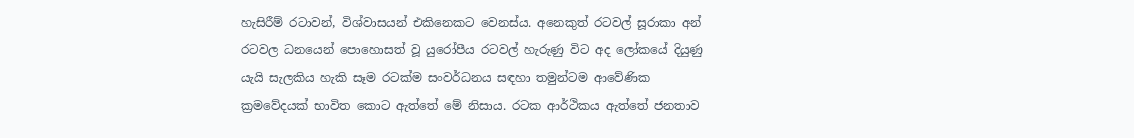හැසිරීම් රටාවන්, විශ්වාසයන් එකිනෙකට වෙනස්ය. අනෙකුත් රටවල් සූරාකා අන් රටවල ධනයෙන් පොහොසත් වූ යුරෝපීය රටවල් හැරුණු විට අද ලෝකයේ දියුණු යැයි සැලකිය හැකි සෑම රටක්ම සංවර්ධනය සඳහා තමුන්ටම ආවේණික ක්‍රමවේදයක් භාවිත කොට ඇත්තේ මේ නිසාය. රටක ආර්ථිකය ඇත්තේ ජනතාව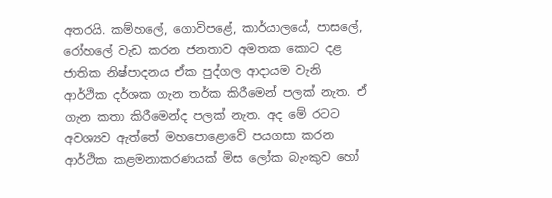අතරයි. කම්හලේ, ගොවිපළේ, කාර්යාලයේ, පාසලේ, රෝහලේ වැඩ කරන ජනතාව අමතක කොට දළ ජාතික නිෂ්පාදනය ඒක පුද්ගල ආදායම වැනි ආර්ථික දර්ශක ගැන තර්ක කිරීමෙන් පලක් නැත. ඒ ගැන කතා කිරීමෙන්ද පලක් නැත. අද මේ රටට අවශ්‍යව ඇත්තේ මහපොළොවේ පයගසා කරන ආර්ථික කළමනාකරණයක් මිස ලෝක බැංකුව හෝ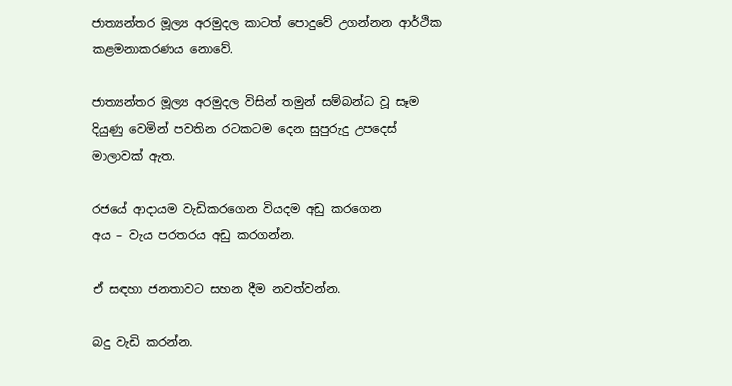ජාත්‍යන්තර මූල්‍ය අරමුදල කාටත් පොදුවේ උගන්නන ආර්ථික කළමනාකරණය නොවේ.

ජාත්‍යන්තර මූල්‍ය අරමුදල විසින් තමුන් සම්බන්ධ වූ සෑම දියුණු වෙමින් පවතින රටකටම දෙන සුපුරුදු උපදෙස් මාලාවක් ඇත.

රජයේ ආදායම වැඩිකරගෙන වියදම අඩු කරගෙන
අය – වැය පරතරය අඩු කරගන්න.

ඒ සඳහා ජනතාවට සහන දීම නවත්වන්න.

බදු වැඩි කරන්න.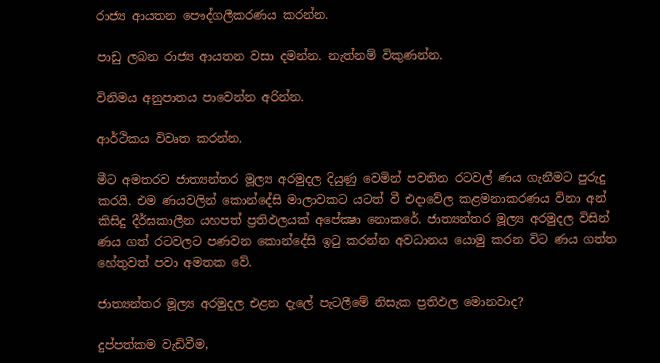රාජ්‍ය ආයතන පෞද්ගලීකරණය කරන්න.

පාඩු ලබන රාජ්‍ය ආයතන වසා දමන්න. නැත්නම් විකුණන්න.

විනිමය අනුපාතය පාවෙන්න අරින්න.

ආර්ථිකය විවෘත කරන්න.

මීට අමතරව ජාත්‍යන්තර මූල්‍ය අරමුදල දියුණු වෙමින් පවතින රටවල් ණය ගැනීමට පුරුදු කරයි. එම ණයවලින් කොන්දේසි මාලාවකට යටත් වී එදාවේල කළමනාකරණය විනා අන් කිසිදු දීර්ඝකාලීන යහපත් ප්‍රතිඵලයක් අපේක්‍ෂා නොකරේ. ජාත්‍යන්තර මූල්‍ය අරමුදල විසින් ණය ගත් රටවලට පණවන කොන්දේසි ඉටු කරන්න අවධානය යොමු කරන විට ණය ගත්ත හේතුවත් පවා අමතක වේ.

ජාත්‍යන්තර මූල්‍ය අරමුදල එළන දැලේ පැටලීමේ නිසැක ප්‍රතිඵල මොනවාද?

දුප්පත්කම වැඩිවීම,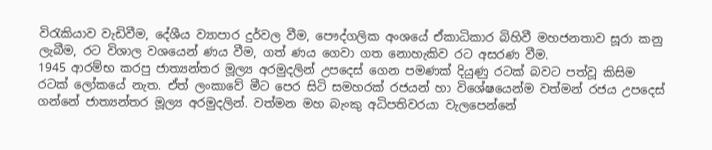විරැකියාව වැඩිවීම, දේශීය ව්‍යාපාර දුර්වල වීම, පෞද්ගලික අංශයේ ඒකාධිකාර බිහිවී මහජනතාව සූරා කනු ලැබීම, රට විශාල වශයෙන් ණය වීම, ගත් ණය ගෙවා ගත නොහැකිව රට අසරණ වීම.
1945 ආරම්භ කරපු ජාත්‍යන්තර මූල්‍ය අරමුදලින් උපදෙස් ගෙන පමණක් දියුණු රටක් බවට පත්වූ කිසිම රටක් ලෝකයේ නැත. ඒත් ලංකාවේ මීට පෙර සිටි සමහරක් රජයන් හා විශේෂයෙන්ම වත්මන් රජය උපදෙස් ගන්නේ ජාත්‍යන්තර මූල්‍ය අරමුදලින්. වත්මන මහ බැංකු අධිපතිවරයා වැලපෙන්නේ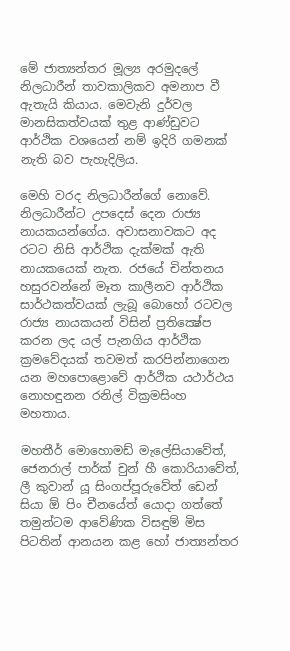මේ ජාත්‍යන්තර මූල්‍ය අරමුදලේ නිලධාරීන් තාවකාලිකව අමනාප වී ඇතැයි කියාය. මෙවැනි දුර්වල මානසිකත්වයක් තුළ ආණ්ඩුවට ආර්ථික වශයෙන් නම් ඉදිරි ගමනක් නැති බව පැහැදිලිය.

මෙහි වරද නිලධාරීන්ගේ නොවේ. නිලධාරීන්ට උපදෙස් දෙන රාජ්‍ය නායකයන්ගේය. අවාසනාවකට අද රටට නිසි ආර්ථික දැක්මක් ඇති නායකයෙක් නැත. රජයේ චින්තනය හසුරවන්නේ මෑත කාලීනව ආර්ථික සාර්ථකත්වයක් ලැබූ බොහෝ රටවල රාජ්‍ය නායකයන් විසින් ප්‍රතික්‍ෂේප කරන ලද යල් පැනගිය ආර්ථික ක්‍රමවේදයක් තවමත් කරපින්නාගෙන යන මහපොළොවේ ආර්ථික යථාර්ථය නොහඳුනන රනිල් වික්‍රමසිංහ මහතාය.

මහතීර් මොහොමඩ් මැලේසියාවේත්, ජෙනරාල් පාර්ක් චුන් හී කොරියාවේත්, ලී කුවාන් යූ සිංගප්පූරුවේත් ඩෙන් සියා ඕ පිං චීනයේත් යොදා ගත්තේ තමුන්ටම ආවේණික විසඳුම් මිස පිටතින් ආනයන කළ හෝ ජාත්‍යන්තර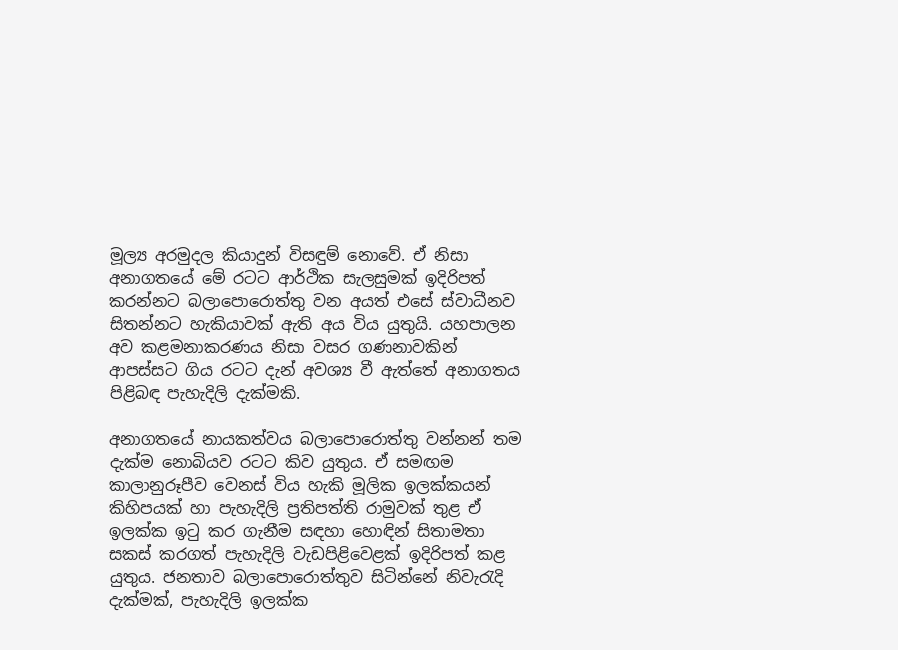මූල්‍ය අරමුදල කියාදුන් විසඳුම් නොවේ. ඒ නිසා අනාගතයේ මේ රටට ආර්ථික සැලසුමක් ඉදිරිපත් කරන්නට බලාපොරොත්තු වන අයත් එසේ ස්වාධීනව සිතන්නට හැකියාවක් ඇති අය විය යුතුයි. යහපාලන අව කළමනාකරණය නිසා වසර ගණනාවකින් ආපස්සට ගිය රටට දැන් අවශ්‍ය වී ඇත්තේ අනාගතය පිළිබඳ පැහැදිලි දැක්මකි.

අනාගතයේ නායකත්වය බලාපොරොත්තු වන්නන් තම දැක්ම නොබියව රටට කිව යුතුය. ඒ සමඟම කාලානුරූපීව වෙනස් විය හැකි මූලික ඉලක්කයන් කිහිපයක් හා පැහැදිලි ප්‍රතිපත්ති රාමුවක් තුළ ඒ ඉලක්ක ඉටු කර ගැනීම සඳහා හොඳින් සිතාමතා සකස් කරගත් පැහැදිලි වැඩපිළිවෙළක් ඉදිරිපත් කළ යුතුය. ජනතාව බලාපොරොත්තුව සිටින්නේ නිවැරැදි දැක්මක්, පැහැදිලි ඉලක්ක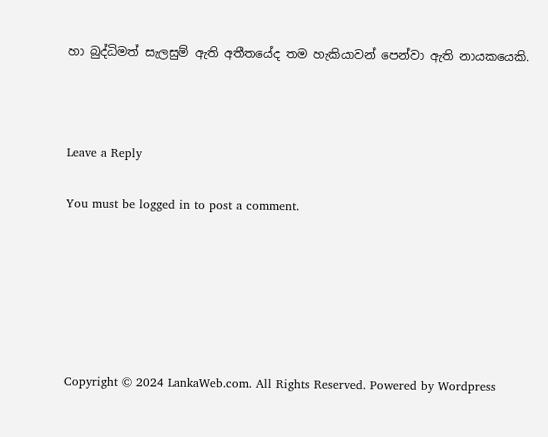හා බුද්ධිමත් සැලසුම් ඇති අතීතයේද තම හැකියාවන් පෙන්වා ඇති නායකයෙකි.



Leave a Reply

You must be logged in to post a comment.






Copyright © 2024 LankaWeb.com. All Rights Reserved. Powered by Wordpress